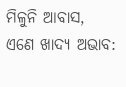ମିଳୁନି ଆବାସ, ଏଣେ ଖାଦ୍ୟ ଅଭାବ: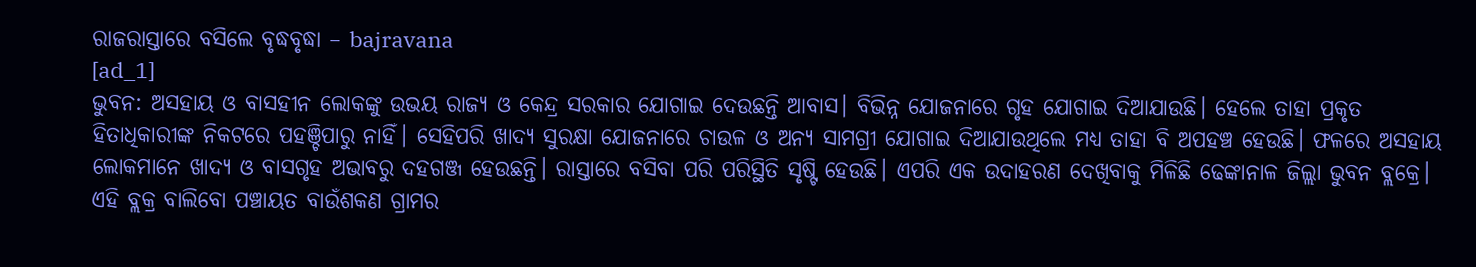ରାଜରାସ୍ତାରେ ବସିଲେ ବୃଦ୍ଧବୃଦ୍ଧା – bajravana
[ad_1]
ଭୁବନ: ଅସହାୟ ଓ ବାସହୀନ ଲୋକଙ୍କୁ ଉଭୟ ରାଜ୍ୟ ଓ କେନ୍ଦ୍ର ସରକାର ଯୋଗାଇ ଦେଉଛନ୍ତି ଆବାସ। ବିଭିନ୍ନ ଯୋଜନାରେ ଗୃହ ଯୋଗାଇ ଦିଆଯାଉଛି। ହେଲେ ତାହା ପ୍ରକୃତ ହିତାଧିକାରୀଙ୍କ ନିକଟରେ ପହଞ୍ଚିପାରୁ ନାହିଁ। ସେହିପରି ଖାଦ୍ୟ ସୁରକ୍ଷା ଯୋଜନାରେ ଚାଉଳ ଓ ଅନ୍ୟ ସାମଗ୍ରୀ ଯୋଗାଇ ଦିଆଯାଉଥିଲେ ମଧ୍ୟ ତାହା ବି ଅପହଞ୍ଚ ହେଉଛି। ଫଳରେ ଅସହାୟ ଲୋକମାନେ ଖାଦ୍ୟ ଓ ବାସଗୃହ ଅଭାବରୁ ଦହଗଞ୍ଜ ହେଉଛନ୍ତି। ରାସ୍ତାରେ ବସିବା ପରି ପରିସ୍ଥିତି ସୃଷ୍ଟି ହେଉଛି। ଏପରି ଏକ ଉଦାହରଣ ଦେଖିବାକୁ ମିଳିଛି ଢେଙ୍କାନାଳ ଜିଲ୍ଲା ଭୁବନ ବ୍ଲକ୍ରେ। ଏହି ବ୍ଲକ୍ର ବାଲିବୋ ପଞ୍ଚାୟତ ବାଉଁଶକଣ ଗ୍ରାମର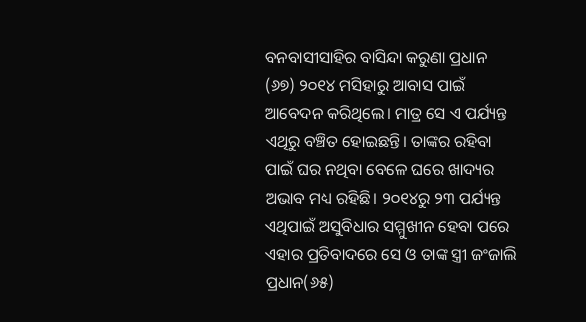ବନବାସୀସାହିର ବାସିନ୍ଦା କରୁଣା ପ୍ରଧାନ (୬୭) ୨୦୧୪ ମସିହାରୁ ଆବାସ ପାଇଁ ଆବେଦନ କରିଥିଲେ। ମାତ୍ର ସେ ଏ ପର୍ଯ୍ୟନ୍ତ ଏଥିରୁ ବଞ୍ଚିତ ହୋଇଛନ୍ତି। ତାଙ୍କର ରହିବା ପାଇଁ ଘର ନଥିବା ବେଳେ ଘରେ ଖାଦ୍ୟର ଅଭାବ ମଧ୍ୟ ରହିଛି। ୨୦୧୪ରୁ ୨୩ ପର୍ଯ୍ୟନ୍ତ ଏଥିପାଇଁ ଅସୁବିଧାର ସମ୍ମୁଖୀନ ହେବା ପରେ ଏହାର ପ୍ରତିବାଦରେ ସେ ଓ ତାଙ୍କ ସ୍ତ୍ରୀ ଜଂଜାଲି ପ୍ରଧାନ(୬୫)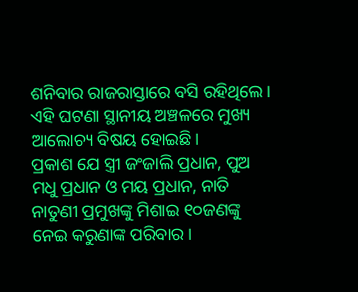ଶନିବାର ରାଜରାସ୍ତାରେ ବସି ରହିଥିଲେ। ଏହି ଘଟଣା ସ୍ଥାନୀୟ ଅଞ୍ଚଳରେ ମୁଖ୍ୟ ଆଲୋଚ୍ୟ ବିଷୟ ହୋଇଛି।
ପ୍ରକାଶ ଯେ ସ୍ତ୍ରୀ ଜଂଜାଲି ପ୍ରଧାନ, ପୁଅ ମଧୁ ପ୍ରଧାନ ଓ ମୟ ପ୍ରଧାନ, ନାତି ନାତୁଣୀ ପ୍ରମୁଖଙ୍କୁ ମିଶାଇ ୧୦ଜଣଙ୍କୁ ନେଇ କରୁଣାଙ୍କ ପରିବାର।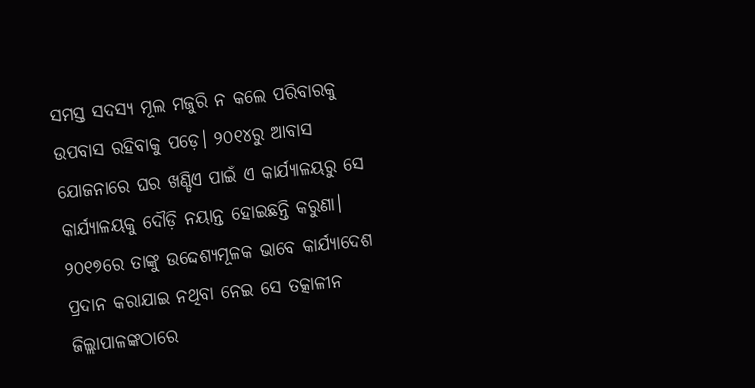ସମସ୍ତ ସଦସ୍ୟ ମୂଲ ମଜୁରି ନ କଲେ ପରିବାରକୁ ଉପବାସ ରହିବାକୁ ପଡ଼େ। ୨୦୧୪ରୁ ଆବାସ ଯୋଜନାରେ ଘର ଖଣ୍ଡିଏ ପାଇଁ ଏ କାର୍ଯ୍ୟାଳୟରୁ ସେ କାର୍ଯ୍ୟାଳୟକୁ ଦୌଡ଼ି ନୟାନ୍ତ ହୋଇଛନ୍ତି କରୁଣା। ୨୦୧୭ରେ ତାଙ୍କୁ ଉଦ୍ଦେଶ୍ୟମୂଳକ ଭାବେ କାର୍ଯ୍ୟାଦେଶ ପ୍ରଦାନ କରାଯାଇ ନଥିବା ନେଇ ସେ ତତ୍କାଳୀନ ଜିଲ୍ଲାପାଳଙ୍କଠାରେ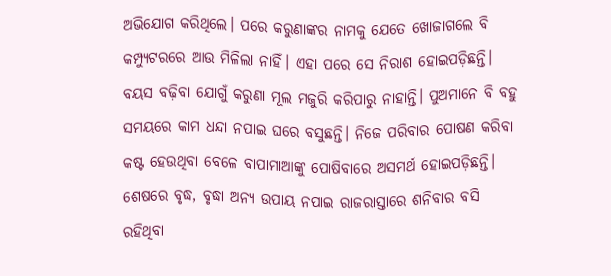ଅଭିଯୋଗ କରିଥିଲେ। ପରେ କରୁଣାଙ୍କର ନାମକୁ ଯେତେ ଖୋଜାଗଲେ ବି କମ୍ପ୍ୟୁଟରରେ ଆଉ ମିଳିଲା ନାହିଁ। ଏହା ପରେ ସେ ନିରାଶ ହୋଇପଡ଼ିଛନ୍ତି। ବୟସ ବଢ଼ିବା ଯୋଗୁଁ କରୁଣା ମୂଲ ମଜୁରି କରିପାରୁ ନାହାନ୍ତି। ପୁଅମାନେ ବି ବହୁ ସମୟରେ କାମ ଧନ୍ଦା ନପାଇ ଘରେ ବସୁଛନ୍ତି। ନିଜେ ପରିବାର ପୋଷଣ କରିବା କଷ୍ଟ ହେଉଥିବା ବେଳେ ବାପାମାଆଙ୍କୁ ପୋଷିବାରେ ଅସମର୍ଥ ହୋଇପଡ଼ିଛନ୍ତି। ଶେଷରେ ବୃଦ୍ଧ, ବୃଦ୍ଧା ଅନ୍ୟ ଉପାୟ ନପାଇ ରାଜରାସ୍ତାରେ ଶନିବାର ବସି ରହିଥିବା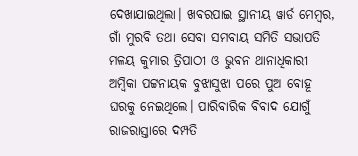ଦେଖାଯାଇଥିଲା। ଖବରପାଇ ସ୍ଥାନୀୟ ୱାର୍ଡ ମେମ୍ବର, ଗାଁ ମୁରବି ତଥା ସେବା ସମବାୟ ସମିତି ସଭାପତି ମଳୟ କୁମାର ତ୍ରିପାଠୀ ଓ ଭୁବନ ଥାନାଧିକାରୀ ଅମ୍ବିକା ପଟ୍ଟନାୟକ ବୁଝାସୁଝା ପରେ ପୁଅ ବୋହୂ ଘରକୁ ନେଇଥିଲେ। ପାରିବାରିକ ବିବାଦ ଯୋଗୁଁ ରାଜରାସ୍ତାରେ ଦମ୍ପତି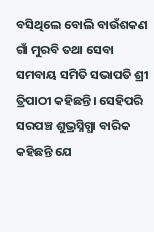ବସିଥିଲେ ବୋଲି ବାଉଁଶକଣ ଗାଁ ମୁରବି ତଥା ସେବା ସମବାୟ ସମିତି ସଭାପତି ଶ୍ରୀ ତ୍ରିପାଠୀ କହିଛନ୍ତି। ସେହିପରି ସରପଞ୍ଚ ଶୁଭ୍ରସ୍ନିଗ୍ଧା ବାରିକ କହିଛନ୍ତି ଯେ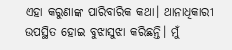ଏହା କରୁଣାଙ୍କ ପାରିବାରିକ କଥା। ଥାନାଧିକାରୀ ଉପସ୍ଥିତ ହୋଇ ବୁଝାସୁଝା କରିଛନ୍ତି। ମୁଁ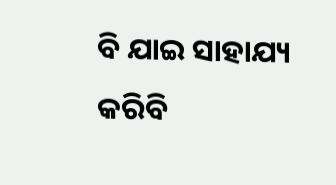ବି ଯାଇ ସାହାଯ୍ୟ କରିବି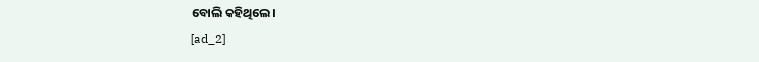ବୋଲି କହିଥିଲେ।
[ad_2]